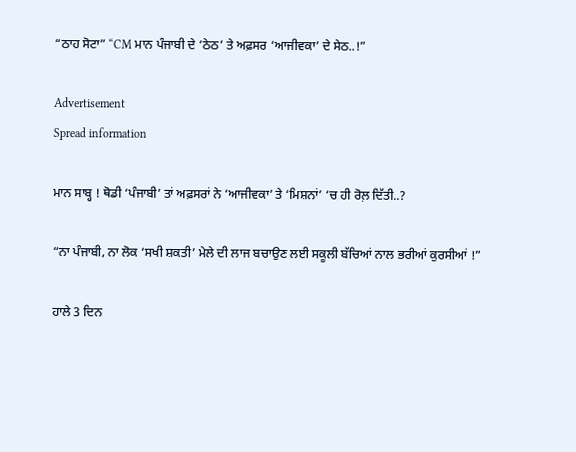“ਠਾਹ ਸੋਟਾ” “CM ਮਾਨ ਪੰਜਾਬੀ ਦੇ ‘ਠੇਠ’ ਤੇ ਅਫ਼ਸਰ ‘ਆਜੀਵਕਾ’ ਦੇ ਸੇਠ..!”

Advertisement
Spread information

ਮਾਨ ਸਾਬ੍ਹ ! ਥੋਡੀ ‘ਪੰਜਾਬੀ’ ਤਾਂ ਅਫ਼ਸਰਾਂ ਨੇ ‘ਆਜੀਵਕਾ’ ਤੇ ‘ਮਿਸ਼ਨਾਂ’ ‘ਚ ਹੀ ਰੋਲ਼ ਦਿੱਤੀ..?

“ਨਾ ਪੰਜਾਬੀ, ਨਾ ਲੋਕ ‘ਸਖੀ ਸ਼ਕਤੀ’ ਮੇਲੇ ਦੀ ਲਾਜ ਬਚਾਉਣ ਲਈ ਸਕੂਲੀ ਬੱਚਿਆਂ ਨਾਲ ਭਰੀਆਂ ਕੁਰਸੀਆਂ !”

ਹਾਲੇ 3 ਦਿਨ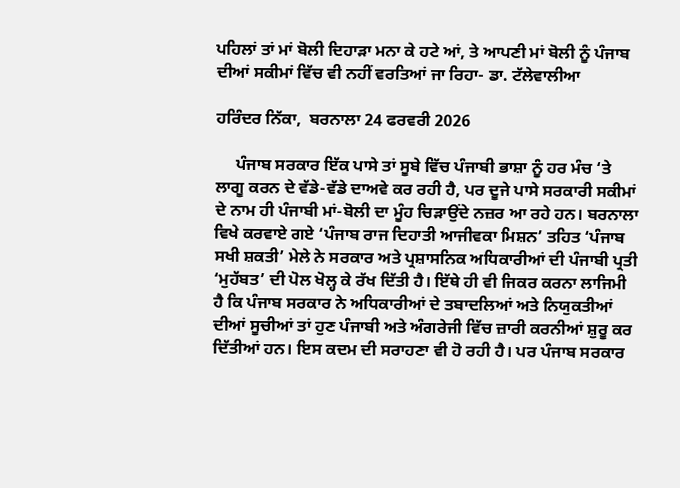ਪਹਿਲਾਂ ਤਾਂ ਮਾਂ ਬੋਲੀ ਦਿਹਾੜਾ ਮਨਾ ਕੇ ਹਟੇ ਆਂ, ਤੇ ਆਪਣੀ ਮਾਂ ਬੋਲੀ ਨੂੰ ਪੰਜਾਬ ਦੀਆਂ ਸਕੀਮਾਂ ਵਿੱਚ ਵੀ ਨਹੀਂ ਵਰਤਿਆਂ ਜਾ ਰਿਹਾ- ਡਾ. ਟੱਲੇਵਾਲੀਆ

ਹਰਿੰਦਰ ਨਿੱਕਾ,  ਬਰਨਾਲਾ 24 ਫਰਵਰੀ 2026

     ਪੰਜਾਬ ਸਰਕਾਰ ਇੱਕ ਪਾਸੇ ਤਾਂ ਸੂਬੇ ਵਿੱਚ ਪੰਜਾਬੀ ਭਾਸ਼ਾ ਨੂੰ ਹਰ ਮੰਚ ‘ਤੇ ਲਾਗੂ ਕਰਨ ਦੇ ਵੱਡੇ-ਵੱਡੇ ਦਾਅਵੇ ਕਰ ਰਹੀ ਹੈ, ਪਰ ਦੂਜੇ ਪਾਸੇ ਸਰਕਾਰੀ ਸਕੀਮਾਂ ਦੇ ਨਾਮ ਹੀ ਪੰਜਾਬੀ ਮਾਂ-ਬੋਲੀ ਦਾ ਮੂੰਹ ਚਿੜਾਉਂਦੇ ਨਜ਼ਰ ਆ ਰਹੇ ਹਨ। ਬਰਨਾਲਾ ਵਿਖੇ ਕਰਵਾਏ ਗਏ ‘ਪੰਜਾਬ ਰਾਜ ਦਿਹਾਤੀ ਆਜੀਵਕਾ ਮਿਸ਼ਨ’ ਤਹਿਤ ‘ਪੰਜਾਬ ਸਖੀ ਸ਼ਕਤੀ’ ਮੇਲੇ ਨੇ ਸਰਕਾਰ ਅਤੇ ਪ੍ਰਸ਼ਾਸਨਿਕ ਅਧਿਕਾਰੀਆਂ ਦੀ ਪੰਜਾਬੀ ਪ੍ਰਤੀ ‘ਮੁਹੱਬਤ’ ਦੀ ਪੋਲ ਖੋਲ੍ਹ ਕੇ ਰੱਖ ਦਿੱਤੀ ਹੈ। ਇੱਥੇ ਹੀ ਵੀ ਜਿਕਰ ਕਰਨਾ ਲਾਜਿਮੀ ਹੈ ਕਿ ਪੰਜਾਬ ਸਰਕਾਰ ਨੇ ਅਧਿਕਾਰੀਆਂ ਦੇ ਤਬਾਦਲਿਆਂ ਅਤੇ ਨਿਯੁਕਤੀਆਂ ਦੀਆਂ ਸੂਚੀਆਂ ਤਾਂ ਹੁਣ ਪੰਜਾਬੀ ਅਤੇ ਅੰਗਰੇਜੀ ਵਿੱਚ ਜ਼ਾਰੀ ਕਰਨੀਆਂ ਸ਼ੁਰੂ ਕਰ ਦਿੱਤੀਆਂ ਹਨ। ਇਸ ਕਦਮ ਦੀ ਸਰਾਹਣਾ ਵੀ ਹੋ ਰਹੀ ਹੈ। ਪਰ ਪੰਜਾਬ ਸਰਕਾਰ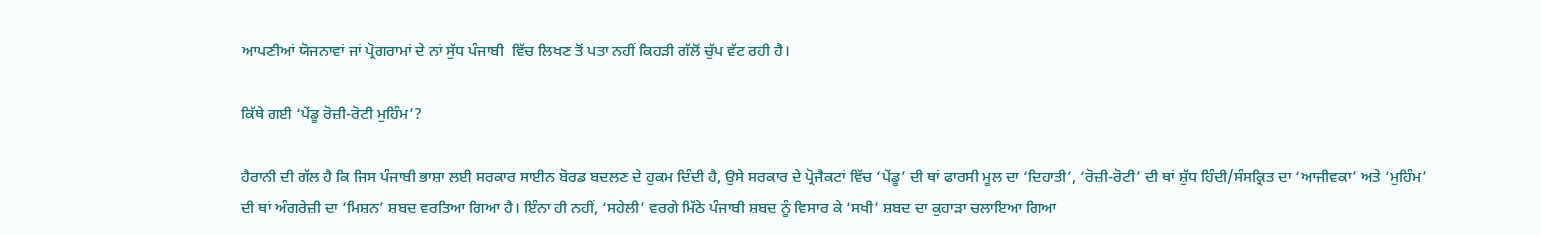ਆਪਣੀਆਂ ਯੋਜਨਾਵਾਂ ਜਾਂ ਪ੍ਰੋਗਰਾਮਾਂ ਦੇ ਨਾਂ ਸੁੱਧ ਪੰਜਾਬੀ  ਵਿੱਚ ਲਿਖਣ ਤੋਂ ਪਤਾ ਨਹੀਂ ਕਿਹੜੀ ਗੱਲੋਂ ਚੁੱਪ ਵੱਟ ਰਹੀ ਹੈ।

ਕਿੱਥੇ ਗਈ ‘ਪੇਂਡੂ ਰੋਜ਼ੀ-ਰੋਟੀ ਮੁਹਿੰਮ’?

ਹੈਰਾਨੀ ਦੀ ਗੱਲ ਹੈ ਕਿ ਜਿਸ ਪੰਜਾਬੀ ਭਾਸ਼ਾ ਲਈ ਸਰਕਾਰ ਸਾਈਨ ਬੋਰਡ ਬਦਲਣ ਦੇ ਹੁਕਮ ਦਿੰਦੀ ਹੈ, ਉਸੇ ਸਰਕਾਰ ਦੇ ਪ੍ਰੋਜੈਕਟਾਂ ਵਿੱਚ ‘ਪੇਂਡੂ’ ਦੀ ਥਾਂ ਫਾਰਸੀ ਮੂਲ ਦਾ ‘ਦਿਹਾਤੀ’, ‘ਰੋਜ਼ੀ-ਰੋਟੀ’ ਦੀ ਥਾਂ ਸ਼ੁੱਧ ਹਿੰਦੀ/ਸੰਸਕ੍ਰਿਤ ਦਾ ‘ਆਜੀਵਕਾ’ ਅਤੇ ‘ਮੁਹਿੰਮ’ ਦੀ ਥਾਂ ਅੰਗਰੇਜ਼ੀ ਦਾ ‘ਮਿਸ਼ਨ’ ਸ਼ਬਦ ਵਰਤਿਆ ਗਿਆ ਹੈ। ਇੰਨਾ ਹੀ ਨਹੀਂ, ‘ਸਹੇਲੀ’ ਵਰਗੇ ਮਿੱਠੇ ਪੰਜਾਬੀ ਸ਼ਬਦ ਨੂੰ ਵਿਸਾਰ ਕੇ ‘ਸਖੀ’ ਸ਼ਬਦ ਦਾ ਕੁਹਾੜਾ ਚਲਾਇਆ ਗਿਆ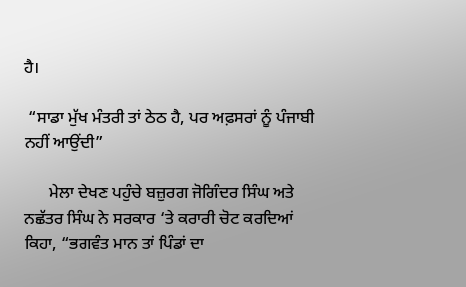ਹੈ।

 “ਸਾਡਾ ਮੁੱਖ ਮੰਤਰੀ ਤਾਂ ਠੇਠ ਹੈ, ਪਰ ਅਫ਼ਸਰਾਂ ਨੂੰ ਪੰਜਾਬੀ ਨਹੀਂ ਆਉਂਦੀ”

      ਮੇਲਾ ਦੇਖਣ ਪਹੁੰਚੇ ਬਜ਼ੁਰਗ ਜੋਗਿੰਦਰ ਸਿੰਘ ਅਤੇ ਨਛੱਤਰ ਸਿੰਘ ਨੇ ਸਰਕਾਰ ‘ਤੇ ਕਰਾਰੀ ਚੋਟ ਕਰਦਿਆਂ ਕਿਹਾ, “ਭਗਵੰਤ ਮਾਨ ਤਾਂ ਪਿੰਡਾਂ ਦਾ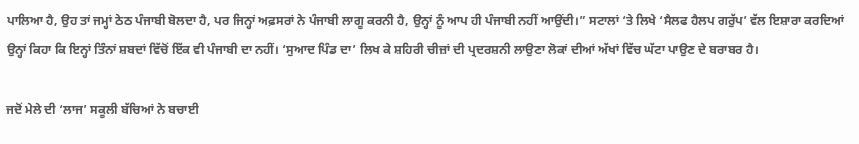ਪਾਲਿਆ ਹੈ, ਉਹ ਤਾਂ ਜਮ੍ਹਾਂ ਠੇਠ ਪੰਜਾਬੀ ਬੋਲਦਾ ਹੈ, ਪਰ ਜਿਨ੍ਹਾਂ ਅਫ਼ਸਰਾਂ ਨੇ ਪੰਜਾਬੀ ਲਾਗੂ ਕਰਨੀ ਹੈ, ਉਨ੍ਹਾਂ ਨੂੰ ਆਪ ਹੀ ਪੰਜਾਬੀ ਨਹੀਂ ਆਉਂਦੀ।” ਸਟਾਲਾਂ ‘ਤੇ ਲਿਖੇ ‘ਸੈਲਫ ਹੈਲਪ ਗਰੁੱਪ’ ਵੱਲ ਇਸ਼ਾਰਾ ਕਰਦਿਆਂ ਉਨ੍ਹਾਂ ਕਿਹਾ ਕਿ ਇਨ੍ਹਾਂ ਤਿੰਨਾਂ ਸ਼ਬਦਾਂ ਵਿੱਚੋਂ ਇੱਕ ਵੀ ਪੰਜਾਬੀ ਦਾ ਨਹੀਂ। ‘ਸੁਆਦ ਪਿੰਡ ਦਾ’ ਲਿਖ ਕੇ ਸ਼ਹਿਰੀ ਚੀਜ਼ਾਂ ਦੀ ਪ੍ਰਦਰਸ਼ਨੀ ਲਾਉਣਾ ਲੋਕਾਂ ਦੀਆਂ ਅੱਖਾਂ ਵਿੱਚ ਘੱਟਾ ਪਾਉਣ ਦੇ ਬਰਾਬਰ ਹੈ।

ਜਦੋਂ ਮੇਲੇ ਦੀ ‘ਲਾਜ’ ਸਕੂਲੀ ਬੱਚਿਆਂ ਨੇ ਬਚਾਈ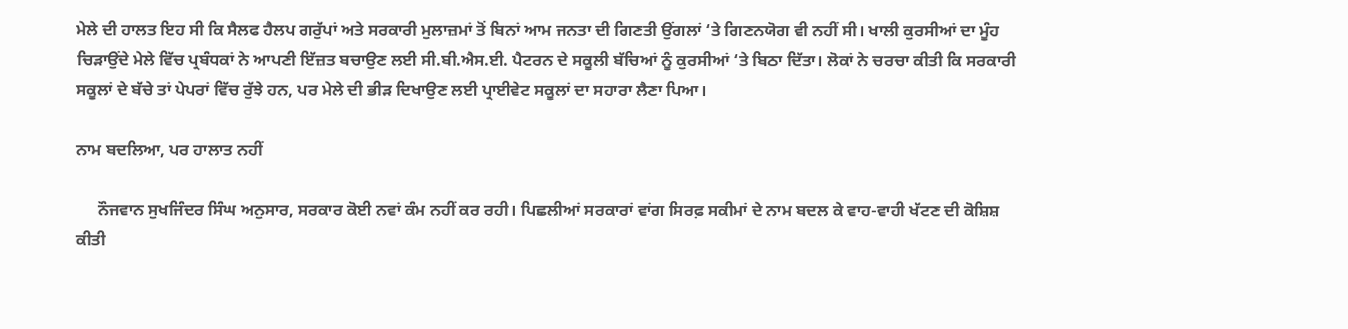ਮੇਲੇ ਦੀ ਹਾਲਤ ਇਹ ਸੀ ਕਿ ਸੈਲਫ ਹੈਲਪ ਗਰੁੱਪਾਂ ਅਤੇ ਸਰਕਾਰੀ ਮੁਲਾਜ਼ਮਾਂ ਤੋਂ ਬਿਨਾਂ ਆਮ ਜਨਤਾ ਦੀ ਗਿਣਤੀ ਉਂਗਲਾਂ ‘ਤੇ ਗਿਣਨਯੋਗ ਵੀ ਨਹੀਂ ਸੀ। ਖਾਲੀ ਕੁਰਸੀਆਂ ਦਾ ਮੂੰਹ ਚਿੜਾਉਂਦੇ ਮੇਲੇ ਵਿੱਚ ਪ੍ਰਬੰਧਕਾਂ ਨੇ ਆਪਣੀ ਇੱਜ਼ਤ ਬਚਾਉਣ ਲਈ ਸੀ.ਬੀ.ਐਸ.ਈ. ਪੈਟਰਨ ਦੇ ਸਕੂਲੀ ਬੱਚਿਆਂ ਨੂੰ ਕੁਰਸੀਆਂ ‘ਤੇ ਬਿਠਾ ਦਿੱਤਾ। ਲੋਕਾਂ ਨੇ ਚਰਚਾ ਕੀਤੀ ਕਿ ਸਰਕਾਰੀ ਸਕੂਲਾਂ ਦੇ ਬੱਚੇ ਤਾਂ ਪੇਪਰਾਂ ਵਿੱਚ ਰੁੱਝੇ ਹਨ, ਪਰ ਮੇਲੇ ਦੀ ਭੀੜ ਦਿਖਾਉਣ ਲਈ ਪ੍ਰਾਈਵੇਟ ਸਕੂਲਾਂ ਦਾ ਸਹਾਰਾ ਲੈਣਾ ਪਿਆ।

ਨਾਮ ਬਦਲਿਆ, ਪਰ ਹਾਲਾਤ ਨਹੀਂ

     ਨੌਜਵਾਨ ਸੁਖਜਿੰਦਰ ਸਿੰਘ ਅਨੁਸਾਰ, ਸਰਕਾਰ ਕੋਈ ਨਵਾਂ ਕੰਮ ਨਹੀਂ ਕਰ ਰਹੀ। ਪਿਛਲੀਆਂ ਸਰਕਾਰਾਂ ਵਾਂਗ ਸਿਰਫ਼ ਸਕੀਮਾਂ ਦੇ ਨਾਮ ਬਦਲ ਕੇ ਵਾਹ-ਵਾਹੀ ਖੱਟਣ ਦੀ ਕੋਸ਼ਿਸ਼ ਕੀਤੀ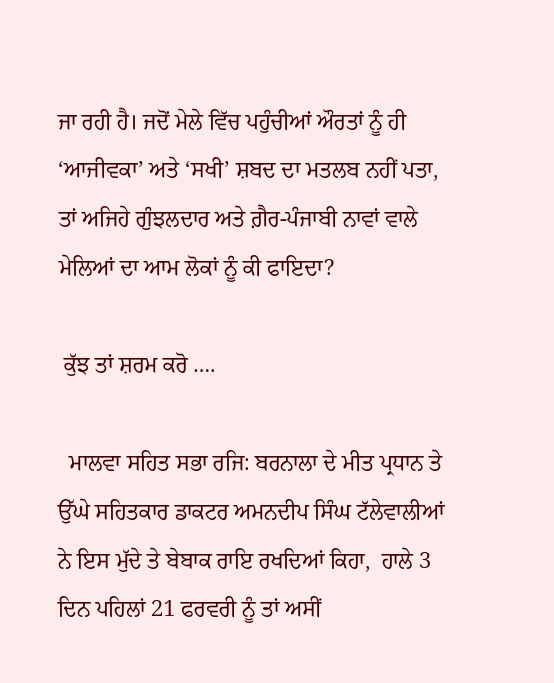ਜਾ ਰਹੀ ਹੈ। ਜਦੋਂ ਮੇਲੇ ਵਿੱਚ ਪਹੁੰਚੀਆਂ ਔਰਤਾਂ ਨੂੰ ਹੀ ‘ਆਜੀਵਕਾ’ ਅਤੇ ‘ਸਖੀ’ ਸ਼ਬਦ ਦਾ ਮਤਲਬ ਨਹੀਂ ਪਤਾ, ਤਾਂ ਅਜਿਹੇ ਗੁੰਝਲਦਾਰ ਅਤੇ ਗ਼ੈਰ-ਪੰਜਾਬੀ ਨਾਵਾਂ ਵਾਲੇ ਮੇਲਿਆਂ ਦਾ ਆਮ ਲੋਕਾਂ ਨੂੰ ਕੀ ਫਾਇਦਾ?

 ਕੁੱਝ ਤਾਂ ਸ਼ਰਮ ਕਰੋ ….

  ਮਾਲਵਾ ਸਹਿਤ ਸਭਾ ਰਜਿ: ਬਰਨਾਲਾ ਦੇ ਮੀਤ ਪ੍ਰਧਾਨ ਤੇ ਉੱਘੇ ਸਹਿਤਕਾਰ ਡਾਕਟਰ ਅਮਨਦੀਪ ਸਿੰਘ ਟੱਲੇਵਾਲੀਆਂ ਨੇ ਇਸ ਮੁੱਦੇ ਤੇ ਬੇਬਾਕ ਰਾਇ ਰਖਦਿਆਂ ਕਿਹਾ,  ਹਾਲੇ 3 ਦਿਨ ਪਹਿਲਾਂ 21 ਫਰਵਰੀ ਨੂੰ ਤਾਂ ਅਸੀਂ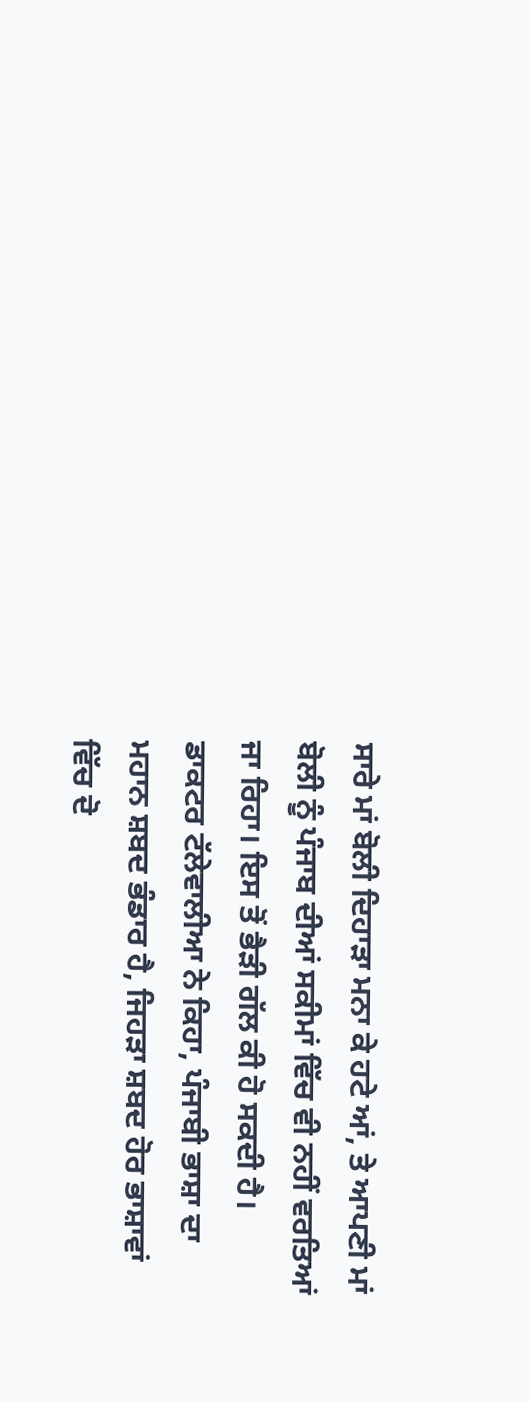ਸਾਰੇ ਮਾਂ ਬੋਲੀ ਦਿਹਾੜਾ ਮਨਾ ਕੇ ਹਟੇ ਆਂ, ਤੇ ਆਪਣੀ ਮਾਂ ਬੋਲੀ ਨੂੰ ਪੰਜਾਬ ਦੀਆਂ ਸਕੀਮਾਂ ਵਿੱਚ ਵੀ ਨਹੀਂ ਵਰਤਿਆਂ ਜਾ ਰਿਹਾ। ਇਸ ਤੋਂ ਭੈੜੀ ਗੱਲ ਕੀ ਹੋ ਸਕਦੀ ਹੈ। ਡਾਕਟਰ ਟੱਲੇਵਾਲੀਆ ਨੇ ਕਿਹਾ, ਪੰਜਾਬੀ ਭਾਸ਼ਾ ਦਾ ਮਹਾਨ ਸ਼ਬਦ ਭੰਡਾਰ ਹੈ, ਜਿਹੜਾ ਸ਼ਬਦ ਹੋਰ ਭਾਸ਼ਾਵਾਂ ਵਿੱਚ ਦੋ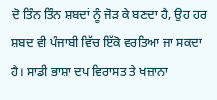ਦੋ ਤਿੰਨ ਤਿੰਨ ਸ਼ਬਦਾਂ ਨੂੰ ਜੋੜ ਕੇ ਬਣਦਾ ਹੈ, ਉਹ ਹਰ ਸ਼ਬਦ ਵੀ ਪੰਜਾਬੀ ਵਿੱਚ ਇੱਕੋ ਵਰਤਿਆ ਜਾ ਸਕਦਾ ਹੈ। ਸਾਡੀ ਭਾਸ਼ਾ ਦਪ ਵਿਰਾਸਤ ਤੇ ਖਜ਼ਾਨਾ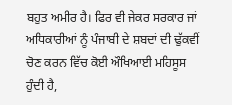ਬਹੁਤ ਅਮੀਰ ਹੈ। ਫਿਰ ਵੀ ਜੇਕਰ ਸਰਕਾਰ ਜਾਂ ਅਧਿਕਾਰੀਆਂ ਨੂੰ ਪੰਜਾਬੀ ਦੇ ਸ਼ਬਦਾਂ ਦੀ ਢੁੱਕਵੀਂ ਚੋਣ ਕਰਨ ਵਿੱਚ ਕੋਈ ਔਖਿਆਈ ਮਹਿਸੂਸ ਹੁੰਦੀ ਹੈ,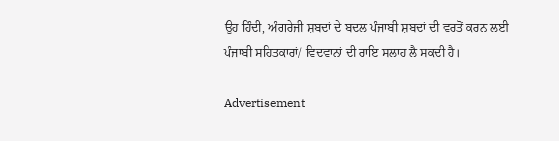ਉਹ ਹਿੰਦੀ, ਅੰਗਰੇਜੀ ਸ਼ਬਦਾਂ ਦੇ ਬਦਲ ਪੰਜਾਬੀ ਸ਼ਬਦਾਂ ਦੀ ਵਰਤੋਂ ਕਰਨ ਲਈ ਪੰਜਾਬੀ ਸਹਿਤਕਾਰਾਂ/ ਵਿਦਵਾਨਾਂ ਦੀ ਰਾਇ ਸਲਾਹ ਲੈ ਸਕਦੀ ਹੈ।

Advertisement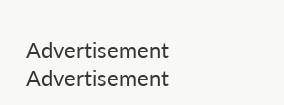Advertisement
Advertisement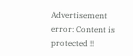Advertisement
error: Content is protected !!